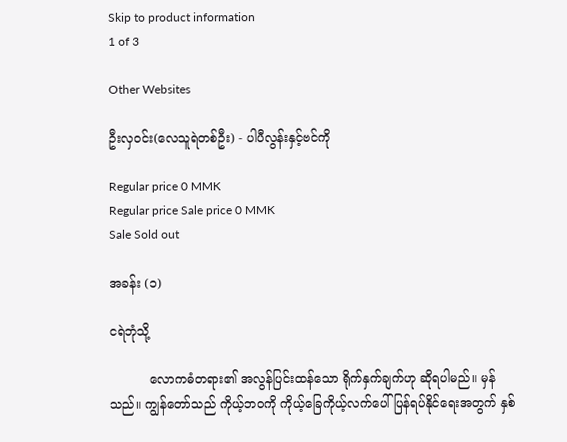Skip to product information
1 of 3

Other Websites

ဦးလှ၀င်း(လေသူရဲတစ်ဦး) - ပါပီလွန်းနှင့်ဗင်ကို

Regular price 0 MMK
Regular price Sale price 0 MMK
Sale Sold out

အခန်း (၁)

ငရဲဘုံသို့

          လောကဓံတရား၏ အလွန်ပြင်းထန်သော ရိုက်နှက်ချက်ဟု ဆိုရပါမည်။ မှန်သည်။ ကျွန်တော်သည် ကိုယ့်ဘဝကို ကိုယ့်ခြေကိုယ့်လက်ပေါ် ပြန်ရပ်နိုင်ရေးအတွက် နှစ်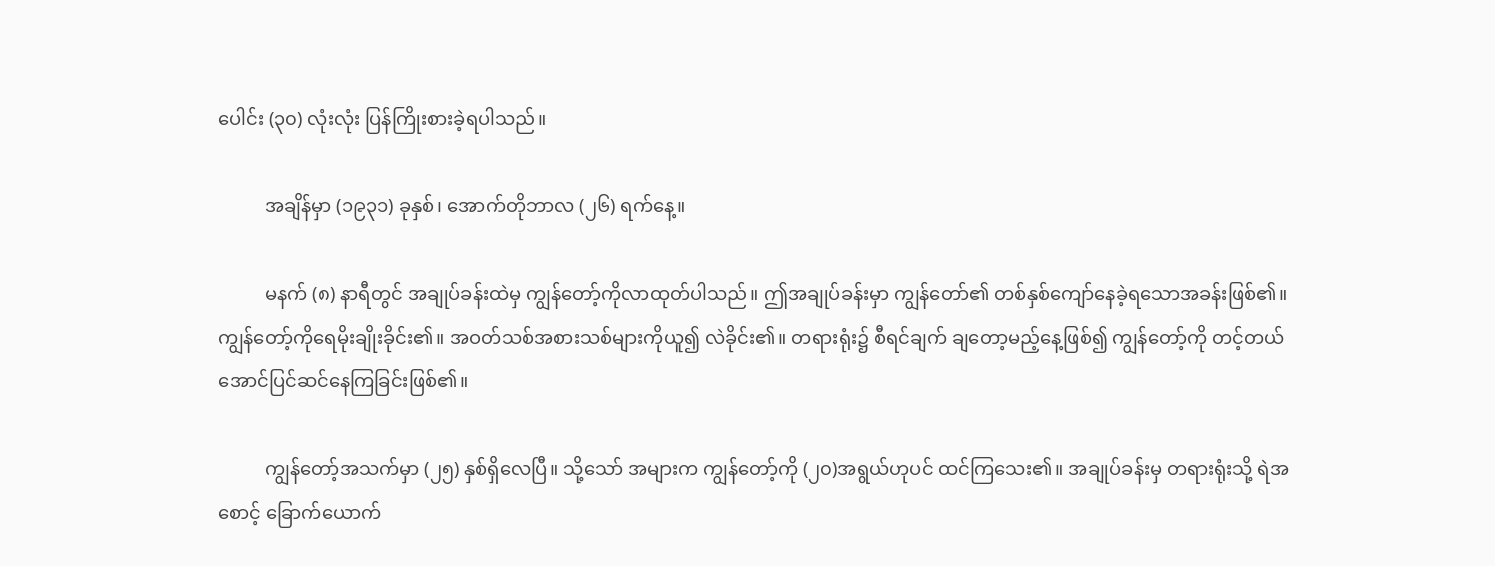ပေါင်း (၃၀) လုံးလုံး ပြန်ကြိုးစားခဲ့ရပါသည်။

          အချိန်မှာ (၁၉၃၁) ခုနှစ်၊ အောက်တိုဘာလ (၂၆) ရက်နေ့။

          မနက် (၈) နာရီတွင် အချုပ်ခန်းထဲမှ ကျွန်တော့်ကိုလာထုတ်ပါသည်။ ဤအချုပ်ခန်းမှာ ကျွန်တော်၏ တစ်နှစ်ကျော်နေခဲ့ရသောအခန်းဖြစ်၏။ ကျွန်တော့်ကိုရေမိုးချိုးခိုင်း၏။ အဝတ်သစ်အစားသစ်များကိုယူ၍ လဲခိုင်း၏။ တရားရုံး၌ စီရင်ချက် ချတော့မည့်နေ့ဖြစ်၍ ကျွန်တော့်ကို တင့်တယ်အောင်ပြင်ဆင်နေကြခြင်းဖြစ်၏။

          ကျွန်တော့်အသက်မှာ (၂၅) နှစ်ရှိလေပြီ။ သို့သော် အများက ကျွန်တော့်ကို (၂၀)အရွယ်ဟုပင် ထင်ကြသေး၏။ အချုပ်ခန်းမှ တရားရုံးသို့ ရဲအစောင့် ခြောက်ယောက်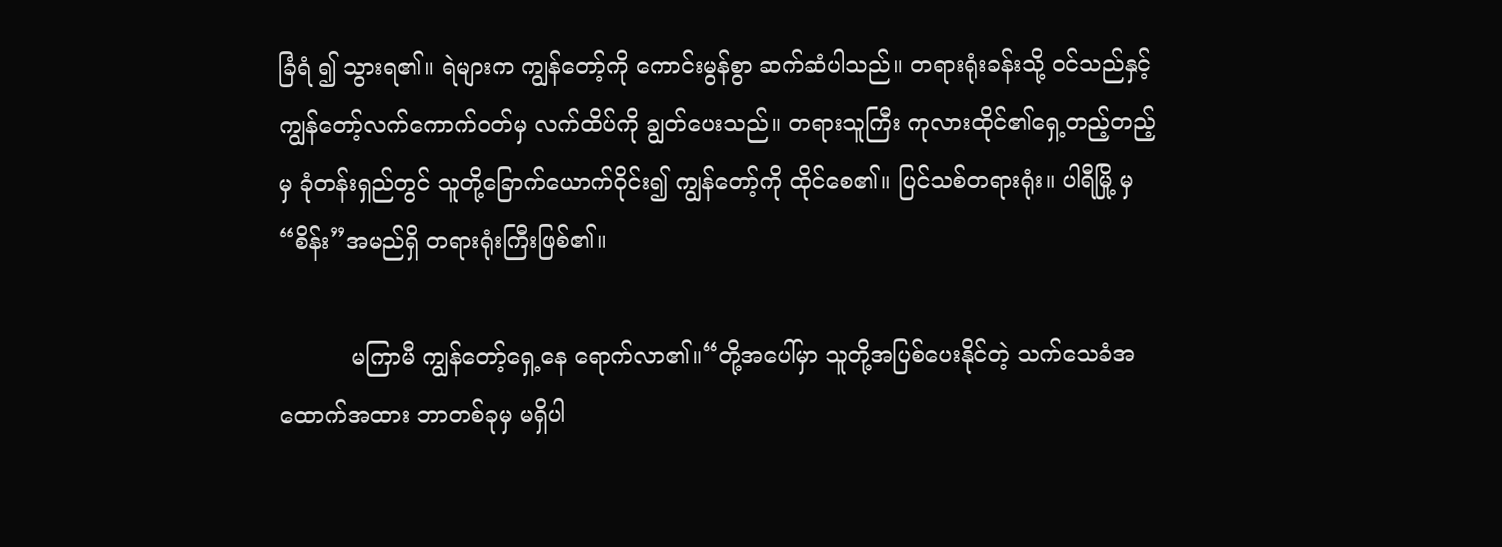ခြံရံ ၍ သွားရ၏။ ရဲများက ကျွန်တော့်ကို ကောင်းမွန်စွာ ဆက်ဆံပါသည်။ တရားရုံးခန်းသို့ ဝင်သည်နှင့် ကျွန်တော့်လက်ကောက်ဝတ်မှ လက်ထိပ်ကို ချွတ်ပေးသည်။ တရားသူကြီး ကုလားထိုင်၏ရှေ့တည့်တည့်မှ ခုံတန်းရှည်တွင် သူတို့ခြောက်ယောက်ဝိုင်း၍ ကျွန်တော့်ကို ထိုင်စေ၏။ ပြင်သစ်တရားရုံး။ ပါရီမြို့ မှ “စိန်း”အမည်ရှိ တရားရုံးကြီးဖြစ်၏။

          မကြာမီ ကျွန်တော့်ရှေ့နေ ရောက်လာ၏။“တို့အပေါ်မှာ သူတို့အပြစ်ပေးနိုင်တဲ့ သက်သေခံအထောက်အထား ဘာတစ်ခုမှ မရှိပါ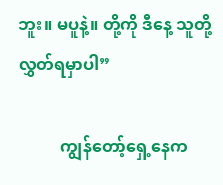ဘူး။ မပူနဲ့။ တို့ကို ဒီနေ့ သူတို့ လွှတ်ရမှာပါ”

          ကျွန်တော့်ရှေ့နေက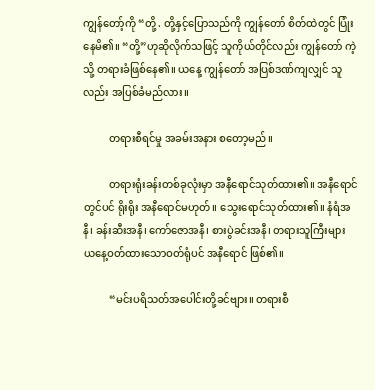ကျွန်တော့်ကို “တို့ . တို့နှင့်ပြောသည်ကို ကျွန်တော် စိတ်ထဲတွင် ပြုံးနေမိ၏။ “တို့”ဟုဆိုလိုက်သဖြင့် သူကိုယ်တိုင်လည်း ကျွန်တော် ကဲ့သို့ တရားခံဖြစ်နေ၏။ ယနေ့ ကျွန်တော် အပြစ်ဒဏ်ကျလျှင် သူလည်း အပြစ်ခံမည်လား။

          တရားစီရင်မှု အခမ်းအနား စတော့မည်။

          တရားရုံးခန်းတစ်ခုလုံးမှာ အနီရောင်သုတ်ထား၏။ အနီရောင်တွင်ပင် ရိုးရိုး အနီရောင်မဟုတ်။ သွေးရောင်သုတ်ထား၏။ နံရံအနီ၊ ခန်းဆီးအနီ၊ ကော်ဇောအနီ၊ စားပွဲခင်းအနီ၊ တရားသူကြီးများ ယနေ့ဝတ်ထားသောဝတ်ရုံပင် အနီရောင် ဖြစ်၏။

          “မင်းပရိသတ်အပေါင်းတို့ခင်ဗျား။ တရားစီ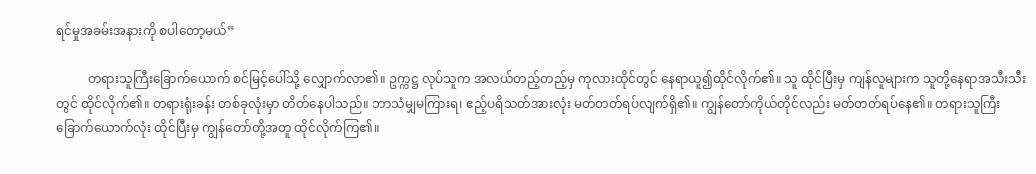ရင်မှုအခမ်းအနားကို စပါတော့မယ်”

          တရားသူကြီးခြောက်ယောက် စင်မြင့်ပေါ်သို့ လျှောက်လာ၏။ ဥက္ကဋ္ဌ လုပ်သူက အလယ်တည့်တည့်မှ ကုလားထိုင်တွင် နေရာယူ၍ထိုင်လိုက်၏။ သူ ထိုင်ပြီးမှ ကျန်လူများက သူတို့နေရာအသီးသီးတွင် ထိုင်လိုက်၏။ တရားရုံးခန်း တစ်ခုလုံးမှာ တိတ်နေပါသည်။ ဘာသံမျှမကြားရ၊ ဧည့်ပရိသတ်အားလုံး မတ်တတ်ရပ်လျက်ရှိ၏။ ကျွန်တော်ကိုယ်တိုင်လည်း မတ်တတ်ရပ်နေ၏။ တရားသူကြီး ခြောက်ယောက်လုံး ထိုင်ပြီးမှ ကျွန်တော်တို့အတူ ထိုင်လိုက်ကြ၏။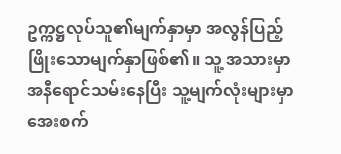ဥက္ကဋ္ဌလုပ်သူ၏မျက်နှာမှာ အလွန်ပြည့်ဖြိုးသောမျက်နှာဖြစ်၏။ သူ့ အသားမှာ အနီရောင်သမ်းနေပြီး သူ့မျက်လုံးများမှာ အေးစက်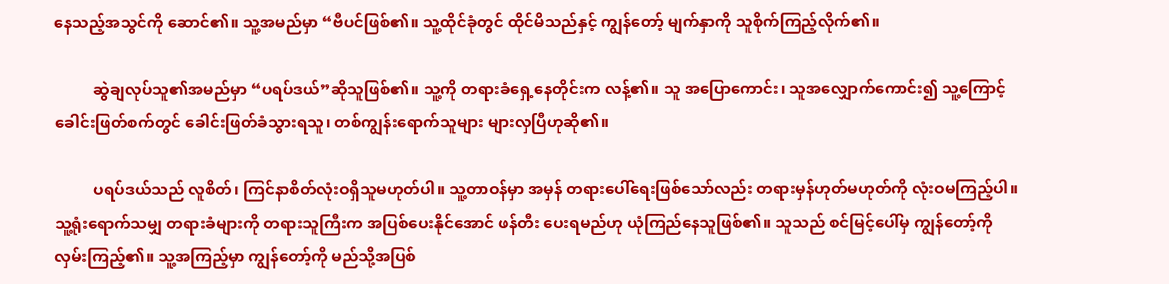နေသည့်အသွင်ကို ဆောင်၏။ သူ့အမည်မှာ “ဗီပင်ဖြစ်၏။ သူ့ထိုင်ခုံတွင် ထိုင်မိသည်နှင့် ကျွန်တော့် မျက်နှာကို သူစိုက်ကြည့်လိုက်၏။

          ဆွဲချလုပ်သူ၏အမည်မှာ “ပရပ်ဒယ်”ဆိုသူဖြစ်၏။ သူ့ကို တရားခံရှေ့နေတိုင်းက လန့်၏။ သူ အပြောကောင်း၊ သူအလျှောက်ကောင်း၍ သူ့ကြောင့် ခေါင်းဖြတ်စက်တွင် ခေါင်းဖြတ်ခံသွားရသူ၊ တစ်ကျွန်းရောက်သူများ များလှပြီဟုဆို၏။

          ပရပ်ဒယ်သည် လူစိတ်၊ ကြင်နာစိတ်လုံးဝရှိသူမဟုတ်ပါ။ သူ့တာဝန်မှာ အမှန် တရားပေါ်ရေးဖြစ်သော်လည်း တရားမှန်ဟုတ်မဟုတ်ကို လုံးဝမကြည့်ပါ။ သူ့ရုံးရောက်သမျှ တရားခံများကို တရားသူကြီးက အပြစ်ပေးနိုင်အောင် ဖန်တီး ပေးရမည်ဟု ယုံကြည်နေသူဖြစ်၏။ သူသည် စင်မြင့်ပေါ်မှ ကျွန်တော့်ကို လှမ်းကြည့်၏။ သူ့အကြည့်မှာ ကျွန်တော့်ကို မည်သို့အပြစ်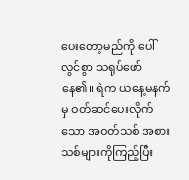ပေးတော့မည်ကို ပေါ်လွင်စွာ သရုပ်ဖော်နေ၏။ ရဲက ယနေ့မနက်မှ ဝတ်ဆင်ပေးလိုက်သော အဝတ်သစ် အစားသစ်များကိုကြည့်ပြီး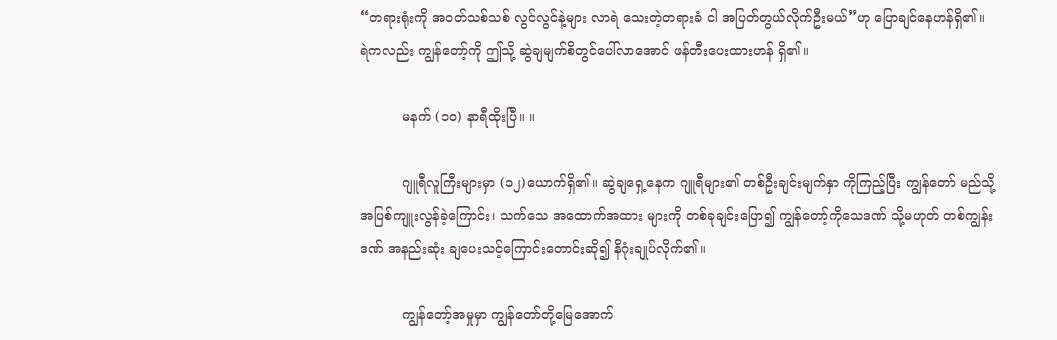“တရားရုံးကို အဝတ်သစ်သစ် လွင်လွင်နဲ့များ လာရဲ သေးတဲ့တရားခံ ငါ အပြတ်တွယ်လိုက်ဦးမယ်”ဟု ပြောချင်နေဟန်ရှိ၏။ ရဲကလည်း ကျွန်တော့်ကို ဤသို့ ဆွဲချမျက်စိတွင်ပေါ်လာအောင် ဖန်တီးပေးထားဟန် ရှိ၏။

          မနက် (၁၀) နာရီထိုးပြီ။ ။

          ဂျူရီလူကြီးများမှာ (၁၂)ယောက်ရှိ၏။ ဆွဲချရှေ့နေက ဂျူရီများ၏ တစ်ဦးချင်းမျက်နှာ ကိုကြည့်ပြီး ကျွန်တော် မည်သို့အပြစ်ကျူးလွန်ခဲ့ကြောင်း၊ သက်သေ အထောက်အထား များကို တစ်ခုချင်းပြော၍ ကျွန်တော့်ကိုသေဒဏ် သို့မဟုတ် တစ်ကျွန်းဒဏ် အနည်းဆုံး ချပေးသင့်ကြောင်းတောင်းဆို၍ နိဂုံးချုပ်လိုက်၏။

          ကျွန်တော့်အမှုမှာ ကျွန်တော်တို့မြေအောက်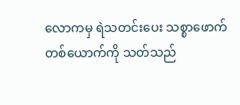လောကမှ ရဲသတင်းပေး သစ္စာဖောက်တစ်ယောက်ကို သတ်သည်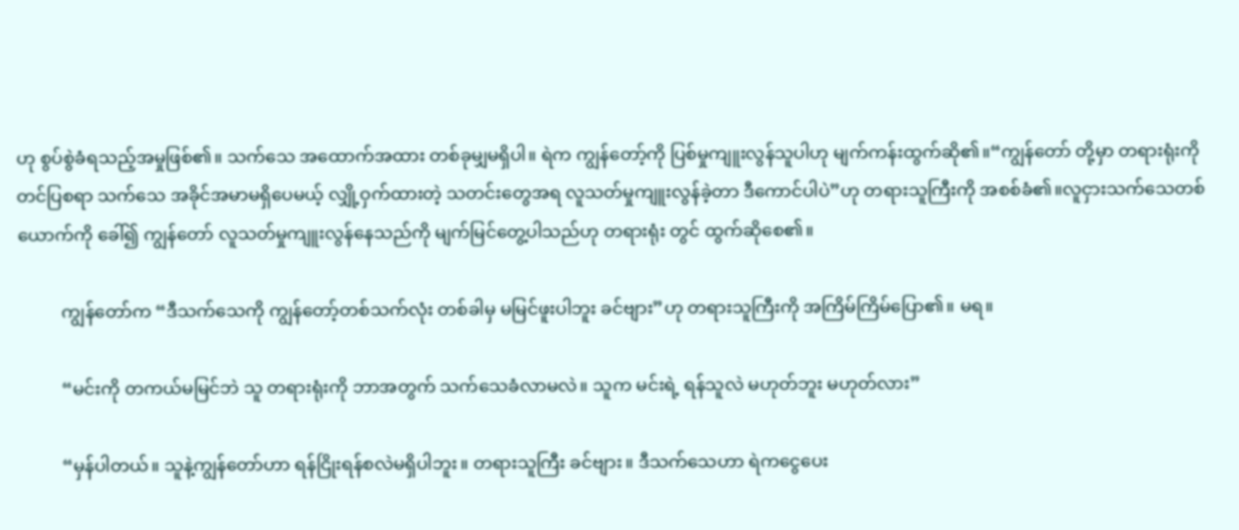ဟု စွပ်စွဲခံရသည့်အမှုဖြစ်၏။ သက်သေ အထောက်အထား တစ်ခုမျှမရှိပါ။ ရဲက ကျွန်တော့်ကို ပြစ်မှုကျူးလွန်သူပါဟု မျက်ကန်းထွက်ဆို၏။“ကျွန်တော် တို့မှာ တရားရုံးကိုတင်ပြစရာ သက်သေ အခိုင်အမာမရှိပေမယ့် လျှို့ဝှက်ထားတဲ့ သတင်းတွေအရ လူသတ်မှုကျူးလွန်ခဲ့တာ ဒီကောင်ပါပဲ”ဟု တရားသူကြီးကို အစစ်ခံ၏။လူငှားသက်သေတစ်ယောက်ကို ခေါ်၍ ကျွန်တော် လူသတ်မှုကျူးလွန်နေသည်ကို မျက်မြင်တွေ့ပါသည်ဟု တရားရုံး တွင် ထွက်ဆိုစေ၏။

          ကျွန်တော်က “ဒီသက်သေကို ကျွန်တော့်တစ်သက်လုံး တစ်ခါမှ မမြင်ဖူးပါဘူး ခင်ဗျား”ဟု တရားသူကြီးကို အကြိမ်ကြိမ်ပြော၏။ မရ။

          “မင်းကို တကယ်မမြင်ဘဲ သူ တရားရုံးကို ဘာအတွက် သက်သေခံလာမလဲ။ သူက မင်းရဲ့ ရန်သူလဲ မဟုတ်ဘူး မဟုတ်လား”

          “မှန်ပါတယ်။ သူနဲ့ကျွန်တော်ဟာ ရန်ငြိုးရန်စလဲမရှိပါဘူး။ တရားသူကြီး ခင်ဗျား။ ဒီသက်သေဟာ ရဲကငွေပေး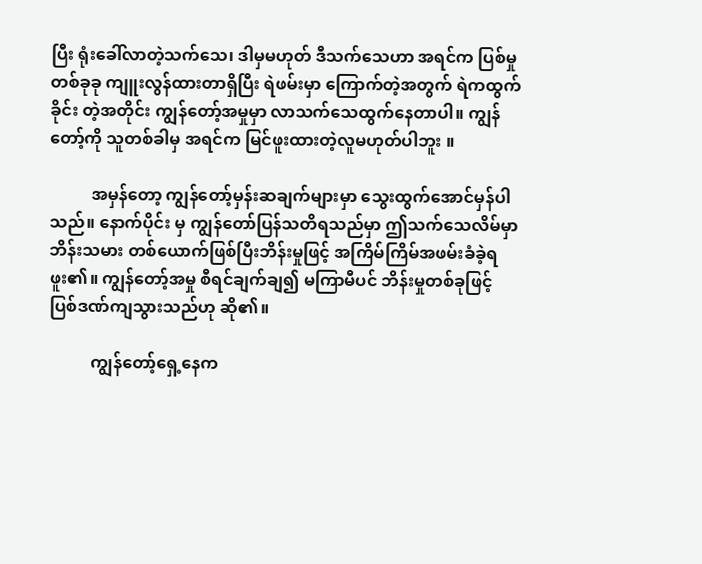ပြီး ရုံးခေါ်လာတဲ့သက်သေ၊ ဒါမှမဟုတ် ဒီသက်သေဟာ အရင်က ပြစ်မှုတစ်ခုခု ကျူးလွန်ထားတာရှိပြီး ရဲဖမ်းမှာ ကြောက်တဲ့အတွက် ရဲကထွက်ခိုင်း တဲ့အတိုင်း ကျွန်တော့်အမှုမှာ လာသက်သေထွက်နေတာပါ။ ကျွန်တော့်ကို သူတစ်ခါမှ အရင်က မြင်ဖူးထားတဲ့လူမဟုတ်ပါဘူး ။

          အမှန်တော့ ကျွန်တော့်မှန်းဆချက်များမှာ သွေးထွက်အောင်မှန်ပါသည်။ နောက်ပိုင်း မှ ကျွန်တော်ပြန်သတိရသည်မှာ ဤသက်သေလိမ်မှာ ဘိန်းသမား တစ်ယောက်ဖြစ်ပြီးဘိန်းမှုဖြင့် အကြိမ်ကြိမ်အဖမ်းခံခဲ့ရဖူး၏။ ကျွန်တော့်အမှု စီရင်ချက်ချ၍ မကြာမီပင် ဘိန်းမှုတစ်ခုဖြင့် ပြစ်ဒဏ်ကျသွားသည်ဟု ဆို၏။

          ကျွန်တော့်ရှေ့နေက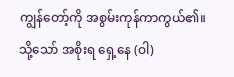ကျွန်တော့်ကို အစွမ်းကုန်ကာကွယ်၏။ သို့သော် အစိုးရ ရှေ့နေ (ဝါ)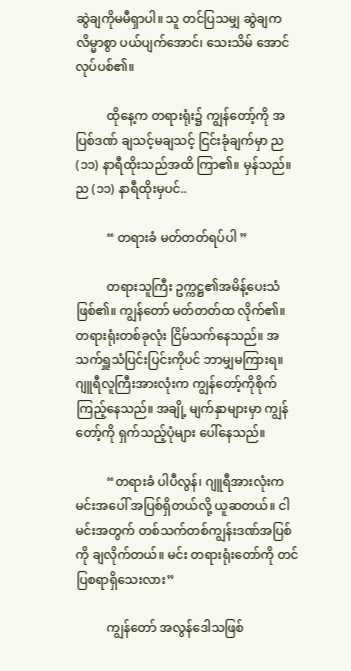ဆွဲချကိုမမီရှာပါ။ သူ တင်ပြသမျှ ဆွဲချက လိမ္မာစွာ ပယ်ပျက်အောင်၊ သေးသိမ် အောင် လုပ်ပစ်၏။

          ထိုနေ့က တရားရုံး၌ ကျွန်တော့်ကို အပြစ်ဒဏ် ချသင့်မချသင့် ငြင်းခုံချက်မှာ ည (၁၁) နာရီထိုးသည်အထိ ကြာ၏။ မှန်သည်။ ည (၁၁) နာရီထိုးမှပင်..

          “ တရားခံ မတ်တတ်ရပ်ပါ ”

          တရားသူကြီး ဥက္ကဋ္ဌ၏အမိန့်ပေးသံဖြစ်၏။ ကျွန်တော် မတ်တတ်ထ လိုက်၏။ တရားရုံးတစ်ခုလုံး ငြိမ်သက်နေသည်။ အသက်ရှူသံပြင်းပြင်းကိုပင် ဘာမျှမကြားရ။ ဂျူရီလူကြီးအားလုံးက ကျွန်တော့်ကိုစိုက်ကြည့်နေသည်။ အချို့ မျက်နှာများမှာ ကျွန်တော့်ကို ရှက်သည့်ပုံများ ပေါ်နေသည်။

          “တရားခံ ပါပီလွန်၊ ဂျူရီအားလုံးက မင်းအပေါ် အပြစ်ရှိတယ်လို့ ယူဆတယ်။ ငါ မင်းအတွက် တစ်သက်တစ်ကျွန်းဒဏ်အပြစ်ကို ချလိုက်တယ်။ မင်း တရားရုံးတော်ကို တင်ပြစရာရှိသေးလား”

          ကျွန်တော် အလွန်ဒေါသဖြစ်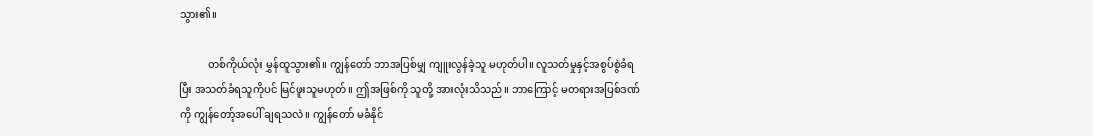သွား၏။

           တစ်ကိုယ်လုံး မွှန်ထူသွား၏။ ကျွန်တော် ဘာအပြစ်မျှ ကျူးလွန်ခဲ့သူ မဟုတ်ပါ။ လူသတ်မှုနှင့်အစွပ်စွဲခံရပြီး အသတ်ခံရသူကိုပင် မြင်ဖူးသူမဟုတ်။ ဤအဖြစ်ကို သူတို့ အားလုံးသိသည်။ ဘာကြောင့် မတရားအပြစ်ဒဏ်ကို ကျွန်တော့်အပေါ် ချရသလဲ။ ကျွန်တော် မခံနိုင်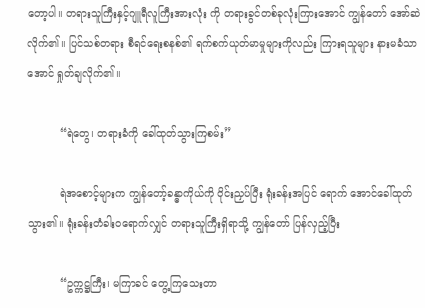တော့ပါ။ တရားသူကြီးနှင့်ဂျူရီလူကြီးအားလုံး ကို တရားခွင်တစ်ခုလုံးကြားအောင် ကျွန်တော် အော်ဆဲလိုက်၏။ ပြင်သစ်တရား စီရင်ရေးစနစ်၏ ရက်စက်ယုတ်မာမှုများကိုလည်း ကြားရသူများ နားမခံသာအောင် ရှုတ်ချလိုက်၏။

          “ရဲတွေ၊ တရားခံကို ခေါ်ထုတ်သွားကြစမ်း”

          ရဲအစောင့်များက ကျွန်တော့်ခန္ဓာကိုယ်ကို ဝိုင်းညှပ်ပြီး ရုံးခန်းအပြင် ရောက် အောင်ခေါ်ထုတ်သွား၏။ ရုံးခန်းတံခါးဝရောက်လျှင် တရားသူကြီးရှိရာသို့ ကျွန်တော် ပြန်လှည့်ပြီး

          “ဥက္ကဋ္ဌကြီး၊ မကြာခင် တွေ့ကြသေးတာ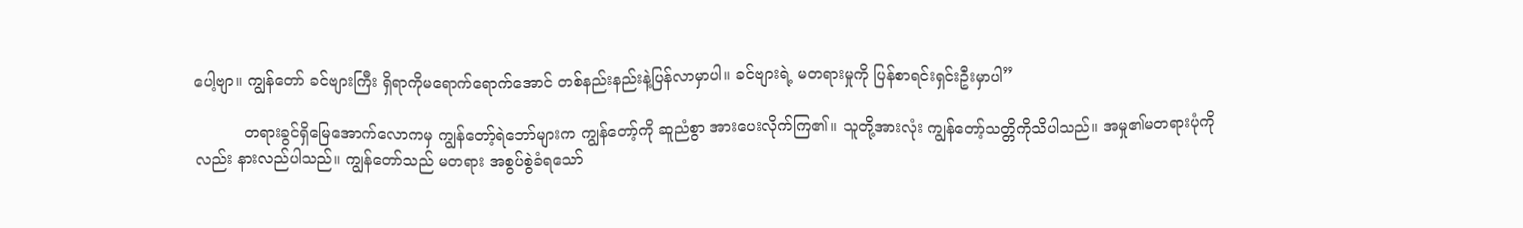ပေါ့ဗျာ။ ကျွန်တော် ခင်ဗျားကြီး ရှိရာကိုမရောက်ရောက်အောင် တစ်နည်းနည်းနဲ့ပြန်လာမှာပါ။ ခင်ဗျားရဲ့ မတရားမှုကို ပြန်စာရင်းရှင်းဦးမှာပါ”

          တရားခွင်ရှိမြေအောက်လောကမှ ကျွန်တော့်ရဲဘော်များက ကျွန်တော့်ကို ဆူညံစွာ အားပေးလိုက်ကြ၏။ သူတို့အားလုံး ကျွန်တော့်သတ္တိကိုသိပါသည်။ အမှု၏မတရားပုံကိုလည်း နားလည်ပါသည်။ ကျွန်တော်သည် မတရား အစွပ်စွဲခံရသော်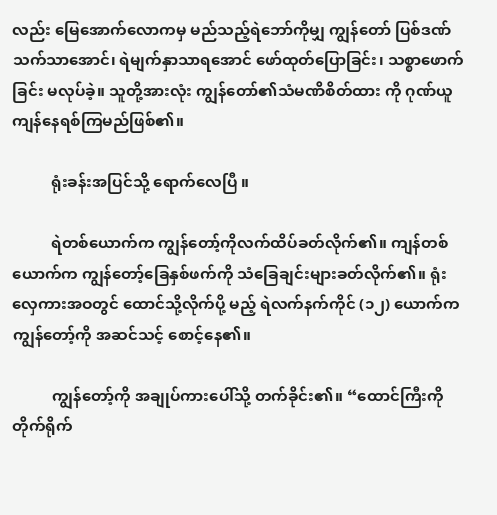လည်း မြေအောက်လောကမှ မည်သည့်ရဲဘော်ကိုမျှ ကျွန်တော် ပြစ်ဒဏ် သက်သာအောင်၊ ရဲမျက်နှာသာရအောင် ဖော်ထုတ်ပြောခြင်း၊ သစ္စာဖောက်ခြင်း မလုပ်ခဲ့။ သူတို့အားလုံး ကျွန်တော်၏သံမဏိစိတ်ထား ကို ဂုဏ်ယူကျန်နေရစ်ကြမည်ဖြစ်၏။

          ရုံးခန်းအပြင်သို့ ရောက်လေပြီ ။

          ရဲတစ်ယောက်က ကျွန်တော့်ကိုလက်ထိပ်ခတ်လိုက်၏။ ကျန်တစ်ယောက်က ကျွန်တော့်ခြေနှစ်ဖက်ကို သံခြေချင်းများခတ်လိုက်၏။ ရုံးလှေကားအဝတွင် ထောင်သို့လိုက်ပို့ မည့် ရဲလက်နက်ကိုင် (၁၂) ယောက်က ကျွန်တော့်ကို အဆင်သင့် စောင့်နေ၏။

          ကျွန်တော့်ကို အချုပ်ကားပေါ်သို့ တက်ခိုင်း၏။ “ထောင်ကြီးကို တိုက်ရိုက်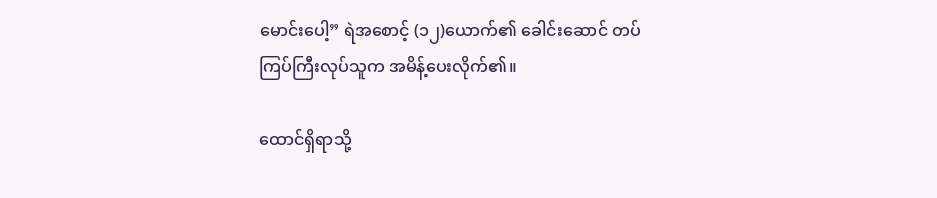မောင်းပေါ့” ရဲအစောင့် (၁၂)ယောက်၏ ခေါင်းဆောင် တပ်ကြပ်ကြီးလုပ်သူက အမိန့်ပေးလိုက်၏။

ထောင်ရှိရာသို့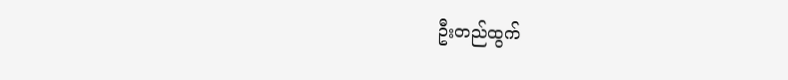ဦးတည်ထွက်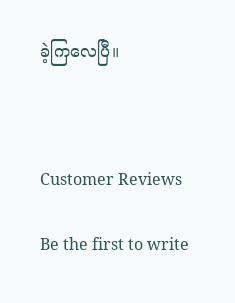ခဲ့ကြလေပြီ။



Customer Reviews

Be the first to write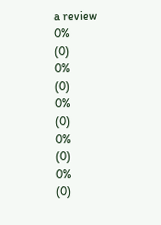a review
0%
(0)
0%
(0)
0%
(0)
0%
(0)
0%
(0)